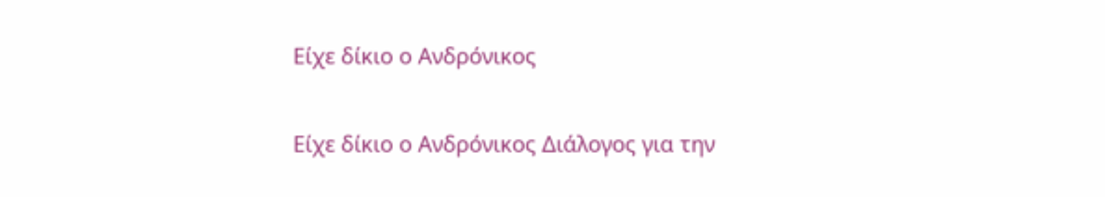Είχε δίκιο ο Ανδρόνικος

Είχε δίκιο ο Ανδρόνικος Διάλογος για την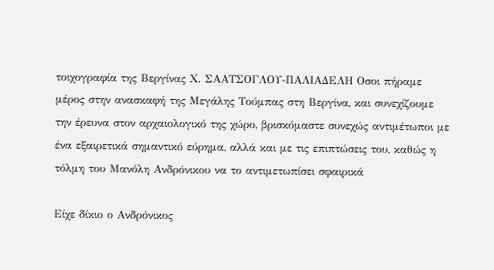τοιχογραφία της Βεργίνας Χ. ΣΑΑΤΣΟΓΛΟΥ-ΠΑΛΙΑΔΕΛΗ Οσοι πήραμε μέρος στην ανασκαφή της Μεγάλης Τούμπας στη Βεργίνα, και συνεχίζουμε την έρευνα στον αρχαιολογικό της χώρο, βρισκόμαστε συνεχώς αντιμέτωποι με ένα εξαιρετικά σημαντικό εύρημα, αλλά και με τις επιπτώσεις του, καθώς η τόλμη του Μανόλη Ανδρόνικου να το αντιμετωπίσει σφαιρικά

Είχε δίκιο ο Ανδρόνικος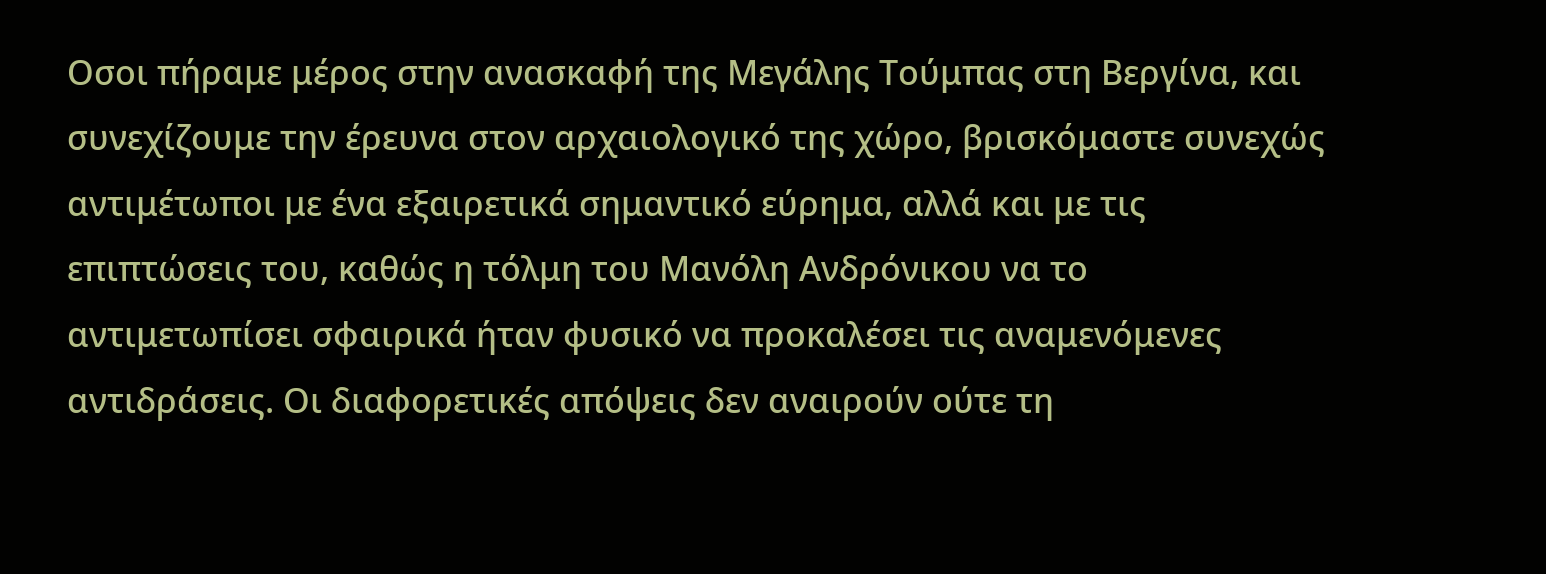Οσοι πήραμε μέρος στην ανασκαφή της Μεγάλης Τούμπας στη Βεργίνα, και συνεχίζουμε την έρευνα στον αρχαιολογικό της χώρο, βρισκόμαστε συνεχώς αντιμέτωποι με ένα εξαιρετικά σημαντικό εύρημα, αλλά και με τις επιπτώσεις του, καθώς η τόλμη του Μανόλη Ανδρόνικου να το αντιμετωπίσει σφαιρικά ήταν φυσικό να προκαλέσει τις αναμενόμενες αντιδράσεις. Οι διαφορετικές απόψεις δεν αναιρούν ούτε τη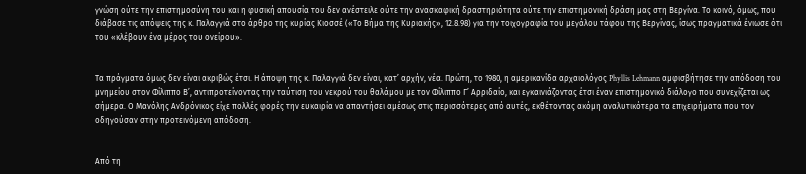γνώση ούτε την επιστημοσύνη του και η φυσική απουσία του δεν ανέστειλε ούτε την ανασκαφική δραστηριότητα ούτε την επιστημονική δράση μας στη Βεργίνα. Το κοινό, όμως, που διάβασε τις απόψεις της κ. Παλαγγιά στο άρθρο της κυρίας Κιοσσέ («Το Βήμα της Κυριακής», 12.8.98) για την τοιχογραφία του μεγάλου τάφου της Βεργίνας, ίσως πραγματικά ένιωσε ότι του «κλέβουν ένα μέρος του ονείρου».


Τα πράγματα όμως δεν είναι ακριβώς έτσι. Η άποψη της κ. Παλαγγιά δεν είναι, κατ’ αρχήν, νέα. Πρώτη, το 1980, η αμερικανίδα αρχαιολόγος Phyllis Lehmann αμφισβήτησε την απόδοση του μνημείου στον Φίλιππο Β’, αντιπροτείνοντας την ταύτιση του νεκρού του θαλάμου με τον Φίλιππο Γ’ Αρριδαίο, και εγκαινιάζοντας έτσι έναν επιστημονικό διάλογο που συνεχίζεται ως σήμερα. Ο Μανόλης Ανδρόνικος είχε πολλές φορές την ευκαιρία να απαντήσει αμέσως στις περισσότερες από αυτές, εκθέτοντας ακόμη αναλυτικότερα τα επιχειρήματα που τον οδηγούσαν στην προτεινόμενη απόδοση.


Από τη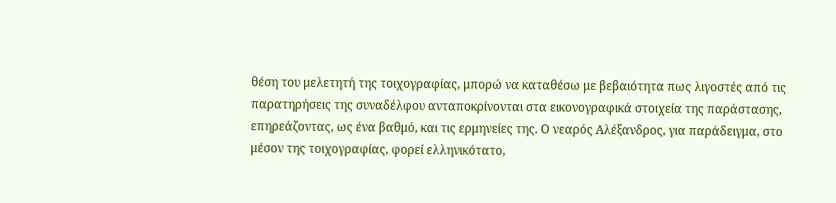θέση του μελετητή της τοιχογραφίας, μπορώ να καταθέσω με βεβαιότητα πως λιγοστές από τις παρατηρήσεις της συναδέλφου ανταποκρίνονται στα εικονογραφικά στοιχεία της παράστασης, επηρεάζοντας, ως ένα βαθμό, και τις ερμηνείες της. Ο νεαρός Αλέξανδρος, για παράδειγμα, στο μέσον της τοιχογραφίας, φορεί ελληνικότατο,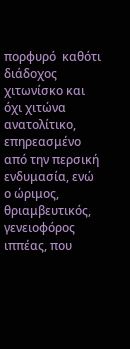πορφυρό  καθότι διάδοχος  χιτωνίσκο και όχι χιτώνα ανατολίτικο, επηρεασμένο από την περσική ενδυμασία, ενώ ο ώριμος, θριαμβευτικός, γενειοφόρος ιππέας, που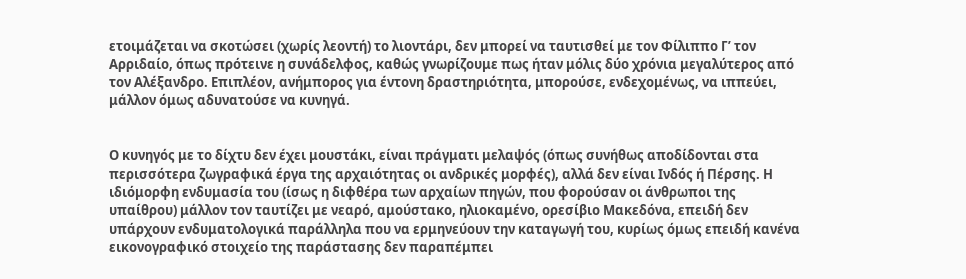ετοιμάζεται να σκοτώσει (χωρίς λεοντή) το λιοντάρι, δεν μπορεί να ταυτισθεί με τον Φίλιππο Γ’ τον Αρριδαίο, όπως πρότεινε η συνάδελφος, καθώς γνωρίζουμε πως ήταν μόλις δύο χρόνια μεγαλύτερος από τον Αλέξανδρο. Επιπλέον, ανήμπορος για έντονη δραστηριότητα, μπορούσε, ενδεχομένως, να ιππεύει, μάλλον όμως αδυνατούσε να κυνηγά.


Ο κυνηγός με το δίχτυ δεν έχει μουστάκι, είναι πράγματι μελαψός (όπως συνήθως αποδίδονται στα περισσότερα ζωγραφικά έργα της αρχαιότητας οι ανδρικές μορφές), αλλά δεν είναι Ινδός ή Πέρσης. Η ιδιόμορφη ενδυμασία του (ίσως η διφθέρα των αρχαίων πηγών, που φορούσαν οι άνθρωποι της υπαίθρου) μάλλον τον ταυτίζει με νεαρό, αμούστακο, ηλιοκαμένο, ορεσίβιο Μακεδόνα, επειδή δεν υπάρχουν ενδυματολογικά παράλληλα που να ερμηνεύουν την καταγωγή του, κυρίως όμως επειδή κανένα εικονογραφικό στοιχείο της παράστασης δεν παραπέμπει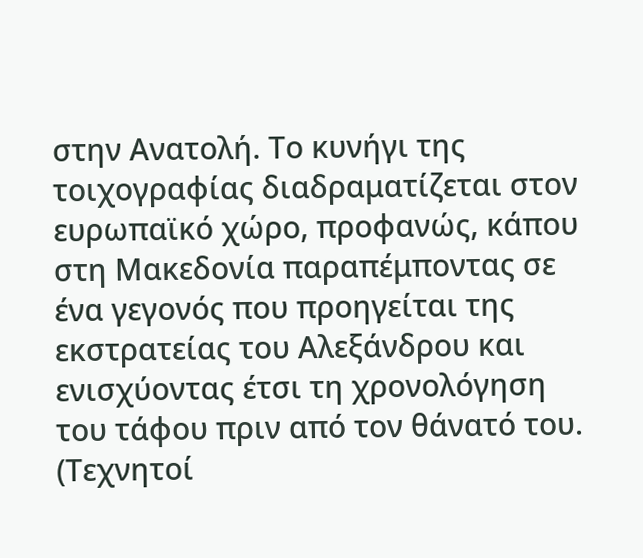στην Ανατολή. Το κυνήγι της τοιχογραφίας διαδραματίζεται στον ευρωπαϊκό χώρο, προφανώς, κάπου στη Μακεδονία παραπέμποντας σε ένα γεγονός που προηγείται της εκστρατείας του Αλεξάνδρου και ενισχύοντας έτσι τη χρονολόγηση του τάφου πριν από τον θάνατό του. (Τεχνητοί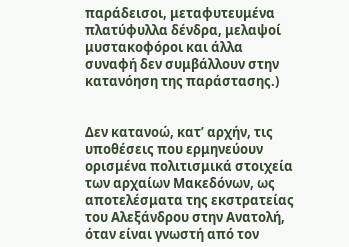παράδεισοι, μεταφυτευμένα πλατύφυλλα δένδρα, μελαψοί μυστακοφόροι και άλλα συναφή δεν συμβάλλουν στην κατανόηση της παράστασης.)


Δεν κατανοώ, κατ’ αρχήν, τις υποθέσεις που ερμηνεύουν ορισμένα πολιτισμικά στοιχεία των αρχαίων Μακεδόνων, ως αποτελέσματα της εκστρατείας του Αλεξάνδρου στην Ανατολή, όταν είναι γνωστή από τον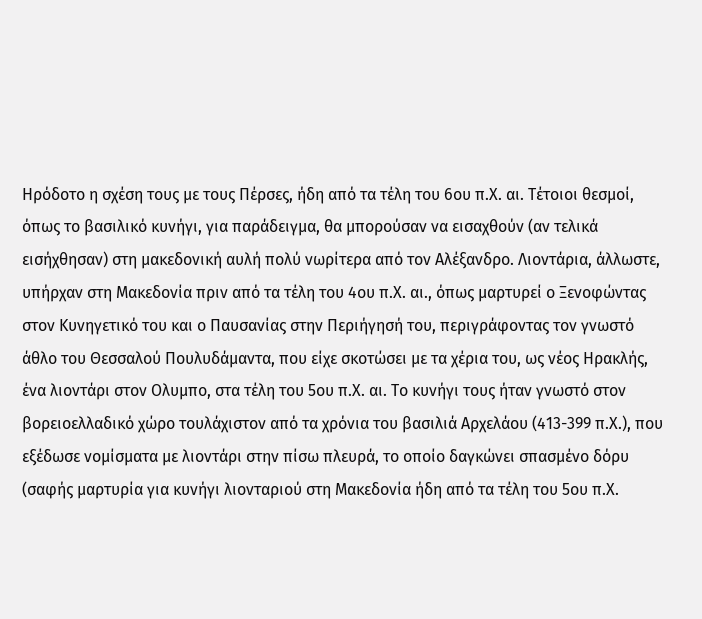Ηρόδοτο η σχέση τους με τους Πέρσες, ήδη από τα τέλη του 6ου π.Χ. αι. Τέτοιοι θεσμοί, όπως το βασιλικό κυνήγι, για παράδειγμα, θα μπορούσαν να εισαχθούν (αν τελικά εισήχθησαν) στη μακεδονική αυλή πολύ νωρίτερα από τον Αλέξανδρο. Λιοντάρια, άλλωστε, υπήρχαν στη Μακεδονία πριν από τα τέλη του 4ου π.Χ. αι., όπως μαρτυρεί ο Ξενοφώντας στον Κυνηγετικό του και ο Παυσανίας στην Περιήγησή του, περιγράφοντας τον γνωστό άθλο του Θεσσαλού Πουλυδάμαντα, που είχε σκοτώσει με τα χέρια του, ως νέος Ηρακλής, ένα λιοντάρι στον Ολυμπο, στα τέλη του 5ου π.Χ. αι. Το κυνήγι τους ήταν γνωστό στον βορειοελλαδικό χώρο τουλάχιστον από τα χρόνια του βασιλιά Αρχελάου (413-399 π.Χ.), που εξέδωσε νομίσματα με λιοντάρι στην πίσω πλευρά, το οποίο δαγκώνει σπασμένο δόρυ (σαφής μαρτυρία για κυνήγι λιονταριού στη Μακεδονία ήδη από τα τέλη του 5ου π.Χ.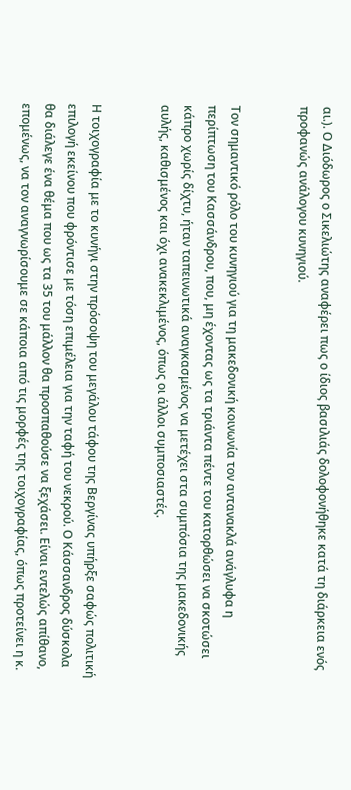αι.). Ο Διόδωρος ο Σικελιώτης αναφέρει πως ο ίδιος βασιλιάς δολοφονήθηκε κατά τη διάρκεια ενός προφανώς ανάλογου κυνηγιού.


Τον σημαντικό ρόλο του κυνηγιού για τη μακεδονική κοινωνία τον αντανακλά ανάγλυφα η περίπτωση του Κασσάνδρου, που, μη έχοντας ως τα τριάντα πέντε του κατορθώσει να σκοτώσει κάπρο χωρίς δίχτυ, ήταν ταπεινωτικά αναγκασμένος να μετέχει στα συμπόσια της μακεδονικής αυλής, καθισμένος και όχι ανακεκλιμένος, όπως οι άλλοι συμποσιαστές.


Η τοιχογραφία με το κυνήγι στην πρόσοψη του μεγάλου τάφου της Βεργίνας υπήρξε σαφώς πολιτική επιλογή εκείνου που φρόντισε με τόση επιμέλεια για την ταφή του νεκρού. Ο Κάσσανδρος δύσκολα θα διάλεγε ένα θέμα που ως τα 35 του μάλλον θα προσπαθούσε να ξεχάσει. Είναι εντελώς απίθανο, επομένως, να τον αναγνωρίσουμε σε κάποια από τις μορφές της τοιχογραφίας, όπως προτείνει η κ.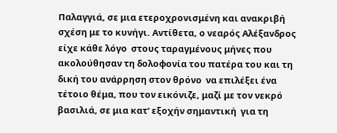Παλαγγιά, σε μια ετεροχρονισμένη και ανακριβή σχέση με το κυνήγι. Αντίθετα, ο νεαρός Αλέξανδρος είχε κάθε λόγο  στους ταραγμένους μήνες που ακολούθησαν τη δολοφονία του πατέρα του και τη δική του ανάρρηση στον θρόνο  να επιλέξει ένα τέτοιο θέμα, που τον εικόνιζε, μαζί με τον νεκρό βασιλιά, σε μια κατ’ εξοχήν σημαντική  για τη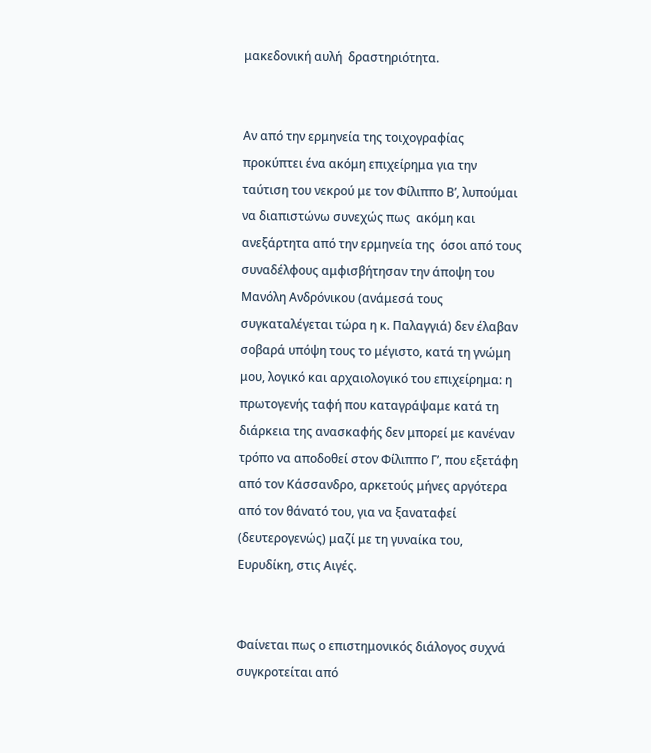μακεδονική αυλή  δραστηριότητα.


Αν από την ερμηνεία της τοιχογραφίας προκύπτει ένα ακόμη επιχείρημα για την ταύτιση του νεκρού με τον Φίλιππο Β’, λυπούμαι να διαπιστώνω συνεχώς πως  ακόμη και ανεξάρτητα από την ερμηνεία της  όσοι από τους συναδέλφους αμφισβήτησαν την άποψη του Μανόλη Ανδρόνικου (ανάμεσά τους συγκαταλέγεται τώρα η κ. Παλαγγιά) δεν έλαβαν σοβαρά υπόψη τους το μέγιστο, κατά τη γνώμη μου, λογικό και αρχαιολογικό του επιχείρημα: η πρωτογενής ταφή που καταγράψαμε κατά τη διάρκεια της ανασκαφής δεν μπορεί με κανέναν τρόπο να αποδοθεί στον Φίλιππο Γ’, που εξετάφη από τον Κάσσανδρο, αρκετούς μήνες αργότερα από τον θάνατό του, για να ξαναταφεί (δευτερογενώς) μαζί με τη γυναίκα του, Ευρυδίκη, στις Αιγές.


Φαίνεται πως ο επιστημονικός διάλογος συχνά συγκροτείται από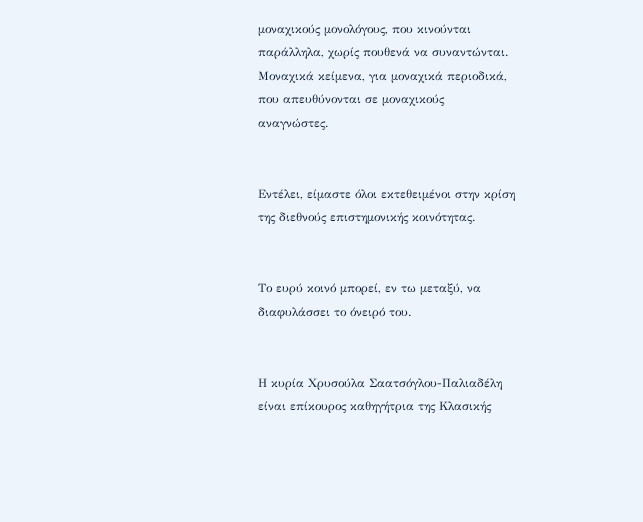μοναχικούς μονολόγους, που κινούνται παράλληλα, χωρίς πουθενά να συναντώνται. Μοναχικά κείμενα, για μοναχικά περιοδικά, που απευθύνονται σε μοναχικούς αναγνώστες.


Εντέλει, είμαστε όλοι εκτεθειμένοι στην κρίση της διεθνούς επιστημονικής κοινότητας.


Το ευρύ κοινό μπορεί, εν τω μεταξύ, να διαφυλάσσει το όνειρό του.


Η κυρία Χρυσούλα Σαατσόγλου-Παλιαδέλη είναι επίκουρος καθηγήτρια της Κλασικής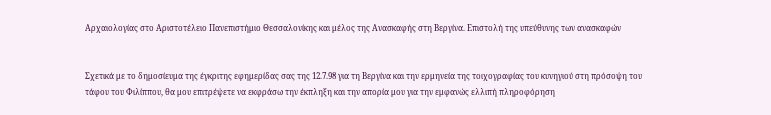Αρχαιολογίας στο Αριστοτέλειο Πανεπιστήμιο Θεσσαλονίκης και μέλος της Ανασκαφής στη Βεργίνα. Επιστολή της υπεύθυνης των ανασκαφών


Σχετικά με το δημοσίευμα της έγκριτης εφημερίδας σας της 12.7.98 για τη Βεργίνα και την ερμηνεία της τοιχογραφίας του κυνηγιού στη πρόσοψη του τάφου του Φιλίππου, θα μου επιτρέψετε να εκφράσω την έκπληξη και την απορία μου για την εμφανώς ελλιπή πληροφόρηση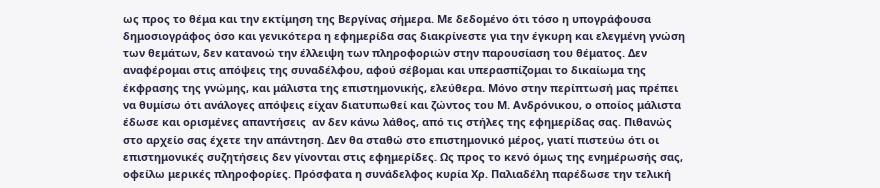ως προς το θέμα και την εκτίμηση της Βεργίνας σήμερα. Με δεδομένο ότι τόσο η υπογράφουσα δημοσιογράφος όσο και γενικότερα η εφημερίδα σας διακρίνεστε για την έγκυρη και ελεγμένη γνώση των θεμάτων, δεν κατανοώ την έλλειψη των πληροφοριών στην παρουσίαση του θέματος. Δεν αναφέρομαι στις απόψεις της συναδέλφου, αφού σέβομαι και υπερασπίζομαι το δικαίωμα της έκφρασης της γνώμης, και μάλιστα της επιστημονικής, ελεύθερα. Μόνο στην περίπτωσή μας πρέπει να θυμίσω ότι ανάλογες απόψεις είχαν διατυπωθεί και ζώντος του Μ. Ανδρόνικου, ο οποίος μάλιστα έδωσε και ορισμένες απαντήσεις  αν δεν κάνω λάθος, από τις στήλες της εφημερίδας σας. Πιθανώς στο αρχείο σας έχετε την απάντηση. Δεν θα σταθώ στο επιστημονικό μέρος, γιατί πιστεύω ότι οι επιστημονικές συζητήσεις δεν γίνονται στις εφημερίδες. Ως προς το κενό όμως της ενημέρωσής σας, οφείλω μερικές πληροφορίες. Πρόσφατα η συνάδελφος κυρία Χρ. Παλιαδέλη παρέδωσε την τελική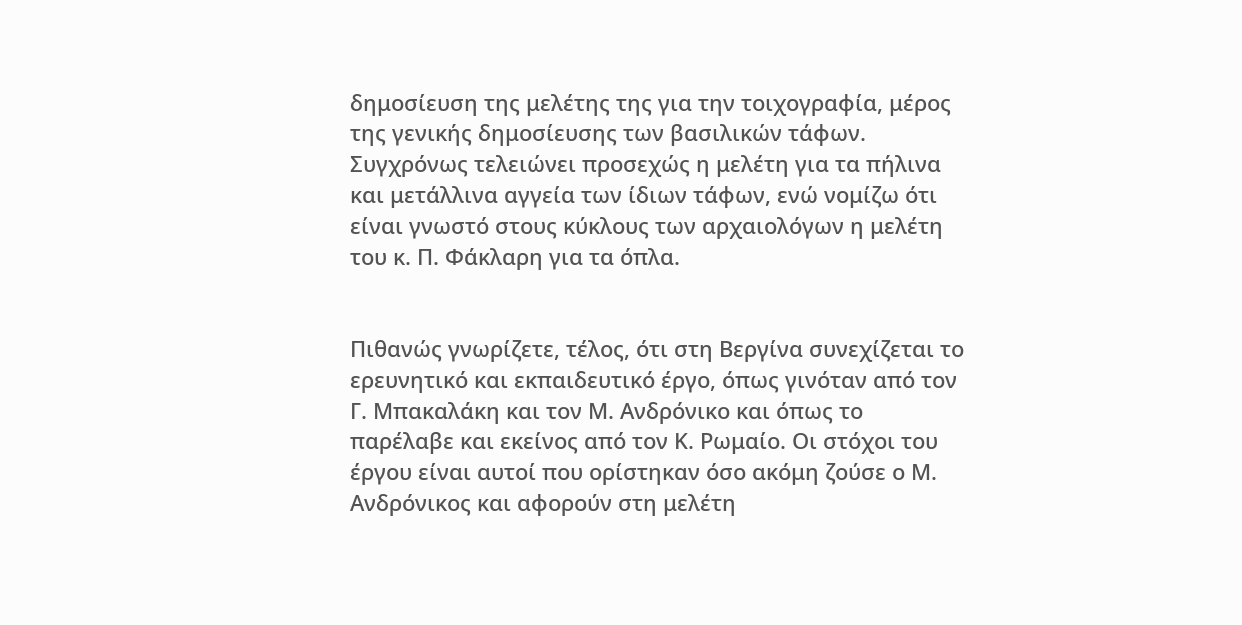δημοσίευση της μελέτης της για την τοιχογραφία, μέρος της γενικής δημοσίευσης των βασιλικών τάφων. Συγχρόνως τελειώνει προσεχώς η μελέτη για τα πήλινα και μετάλλινα αγγεία των ίδιων τάφων, ενώ νομίζω ότι είναι γνωστό στους κύκλους των αρχαιολόγων η μελέτη του κ. Π. Φάκλαρη για τα όπλα.


Πιθανώς γνωρίζετε, τέλος, ότι στη Βεργίνα συνεχίζεται το ερευνητικό και εκπαιδευτικό έργο, όπως γινόταν από τον Γ. Μπακαλάκη και τον Μ. Ανδρόνικο και όπως το παρέλαβε και εκείνος από τον Κ. Ρωμαίο. Οι στόχοι του έργου είναι αυτοί που ορίστηκαν όσο ακόμη ζούσε ο Μ. Ανδρόνικος και αφορούν στη μελέτη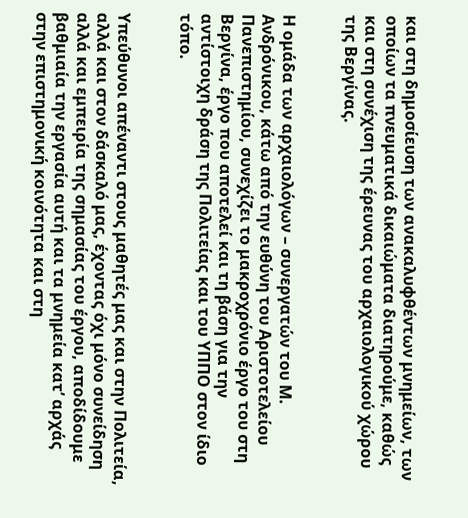και στη δημοσίευση των ανακαλυφθέντων μνημείων, των οποίων τα πνευματικά δικαιώματα διατηρούμε, καθώς και στη συνέχιση της έρευνας του αρχαιολογικού χώρου της Βεργίνας.


Η ομάδα των αρχαιολόγων – συνεργατών του Μ. Ανδρόνικου, κάτω από την ευθύνη του Αριστοτελείου Πανεπιστημίου, συνεχίζει το μακροχρόνιο έργο του στη Βεργίνα, έργο που αποτελεί και τη βάση για την αντίστοιχη δράση της Πολιτείας και του ΥΠΠΟ στον ίδιο τόπο.


Υπεύθυνοι απέναντι στους μαθητές μας και στην Πολιτεία, αλλά και στον δάσκαλό μας, έχοντας όχι μόνο συνείδηση αλλά και εμπειρία της σημασίας του έργου, αποδίδουμε βαθμιαία την εργασία αυτή και τα μνημεία κατ’ αρχάς στην επιστημονική κοινότητα και στη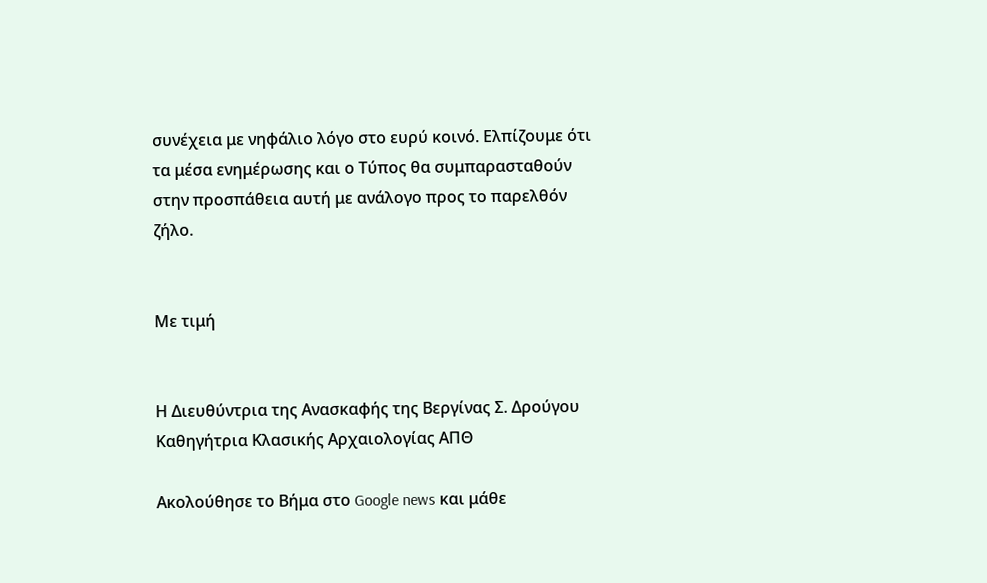συνέχεια με νηφάλιο λόγο στο ευρύ κοινό. Ελπίζουμε ότι τα μέσα ενημέρωσης και ο Τύπος θα συμπαρασταθούν στην προσπάθεια αυτή με ανάλογο προς το παρελθόν ζήλο.


Με τιμή


Η Διευθύντρια της Ανασκαφής της Βεργίνας Σ. Δρούγου Καθηγήτρια Κλασικής Αρχαιολογίας ΑΠΘ

Ακολούθησε το Βήμα στο Google news και μάθε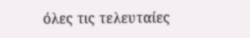όλες τις τελευταίες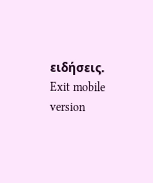ειδήσεις.
Exit mobile version